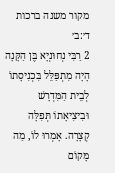מקור משנה ברכות ד׳:ב׳
2 רַבִּי נְחוּנְיָא בֶּן הַקָּנָה הָיָה מִתְפַּלֵּל בִּכְנִיסָתוֹ לְבֵית הַמִּדְרָשׁ וּבִיצִיאָתוֹ תְּפִלָּה קְצָרָה. אָמְרוּ לוֹ, מַה מָּקוֹם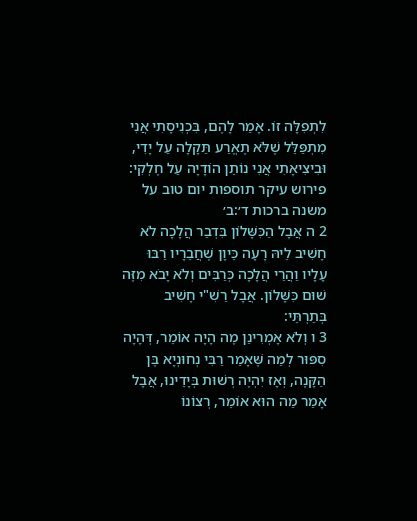לִתְפִלָּה זוֹ. אָמַר לָהֶם, בִּכְנִיסָתִי אֲנִי מִתְפַּלֵּל שֶׁלֹּא תֶאֱרַע תַּקָלָה עַל יָדִי, וּבִיצִיאָתִי אֲנִי נוֹתֵן הוֹדָיָה עַל חֶלְקִי:
פירוש עיקר תוספות יום טוב על משנה ברכות ד׳:ב׳
2 ה אֲבָל הַכִּשָּׁלוֹן בִּדְבַר הֲלָכָה לֹא חָשִׁיב לֵיהּ רָעָה כֵּיוָן שֶׁחֲבֵרָיו רַבּוּ עָלָיו וַהֲרֵי הֲלָכָה כְּרַבִּים וְלֹא יָבֹא מִזֶּה שׁוּם כִּשָּׁלוֹן. אֲבָל רַשִׁ"י חָשִׁיב בְּתַרְתֵּי:
3 ו וְלֹא אָמְרִינַן מֶה הָיָה אוֹמֵר, דְּהָיָה סִפּוּר לְמַה שֶּׁאָמַר רַבִּי נְחוּנְיָא בֶּן הַקָּנֶה, וְאָז יִהְיֶה רְשׁוּת בְּיָדֵינוּ, אֲבָל אָמַר מַה הוּא אוֹמֵר, רְצוֹנוֹ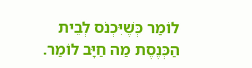לוֹמַר כְּשֶׁיִּכְנֹס לְבֵית הַכְּנֶסֶת מַה חַיָּב לוֹמַר.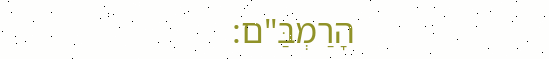הָרַמְבַּ"ם: